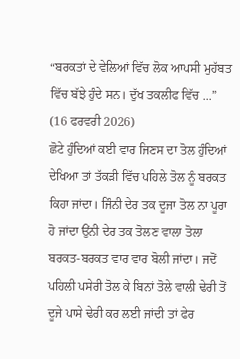“ਬਰਕਤਾਂ ਦੇ ਵੇਲਿਆਂ ਵਿੱਚ ਲੋਕ ਆਪਸੀ ਮੁਹੱਬਤ ਵਿੱਚ ਬੱਝੇ ਹੁੰਦੇ ਸਨ। ਦੁੱਖ ਤਕਲੀਫ ਵਿੱਚ ...”
(16 ਫਰਵਰੀ 2026)
ਛੋਟੇ ਹੁੰਦਿਆਂ ਕਈ ਵਾਰ ਜਿਣਸ ਦਾ ਤੋਲ ਹੁੰਦਿਆਂ ਦੇਖਿਆ ਤਾਂ ਤੱਕੜੀ ਵਿੱਚ ਪਹਿਲੇ ਤੋਲ ਨੂੰ ਬਰਕਤ ਕਿਹਾ ਜਾਂਦਾ। ਜਿੰਨੀ ਦੇਰ ਤਕ ਦੂਜਾ ਤੋਲ ਨਾ ਪੂਰਾ ਹੋ ਜਾਂਦਾ ਉਂਨੀ ਦੇਰ ਤਕ ਤੋਲਣ ਵਾਲਾ ਤੋਲਾ ਬਰਕਤ-ਬਰਕਤ ਵਾਰ ਵਾਰ ਬੋਲੀ ਜਾਂਦਾ। ਜਦੋਂ ਪਹਿਲੀ ਪਸੇਰੀ ਤੋਲ ਕੇ ਬਿਨਾਂ ਤੋਲੇ ਵਾਲੀ ਢੇਰੀ ਤੋਂ ਦੂਜੇ ਪਾਸੇ ਢੇਰੀ ਕਰ ਲਈ ਜਾਂਦੀ ਤਾਂ ਫੇਰ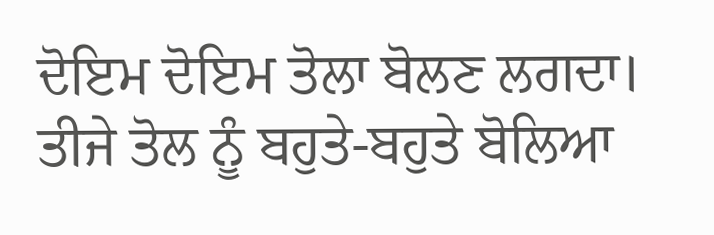ਦੋਇਮ ਦੋਇਮ ਤੋਲਾ ਬੋਲਣ ਲਗਦਾ। ਤੀਜੇ ਤੋਲ ਨੂੰ ਬਹੁਤੇ-ਬਹੁਤੇ ਬੋਲਿਆ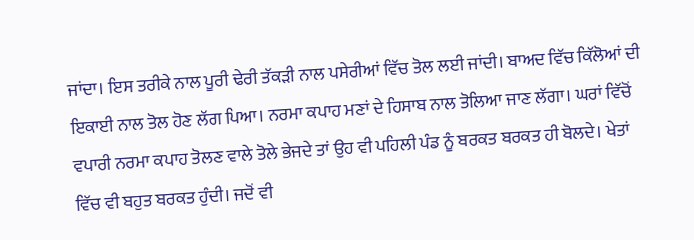ਜਾਂਦਾ। ਇਸ ਤਰੀਕੇ ਨਾਲ ਪੂਰੀ ਢੇਰੀ ਤੱਕੜੀ ਨਾਲ ਪਸੇਰੀਆਂ ਵਿੱਚ ਤੋਲ ਲਈ ਜਾਂਦੀ। ਬਾਅਦ ਵਿੱਚ ਕਿੱਲੋਆਂ ਦੀ ਇਕਾਈ ਨਾਲ ਤੋਲ ਹੋਣ ਲੱਗ ਪਿਆ। ਨਰਮਾ ਕਪਾਹ ਮਣਾਂ ਦੇ ਹਿਸਾਬ ਨਾਲ ਤੋਲਿਆ ਜਾਣ ਲੱਗਾ। ਘਰਾਂ ਵਿੱਚੋਂ ਵਪਾਰੀ ਨਰਮਾ ਕਪਾਹ ਤੋਲਣ ਵਾਲੇ ਤੋਲੇ ਭੇਜਦੇ ਤਾਂ ਉਹ ਵੀ ਪਹਿਲੀ ਪੰਡ ਨੂੰ ਬਰਕਤ ਬਰਕਤ ਹੀ ਬੋਲਦੇ। ਖੇਤਾਂ ਵਿੱਚ ਵੀ ਬਹੁਤ ਬਰਕਤ ਹੁੰਦੀ। ਜਦੋਂ ਵੀ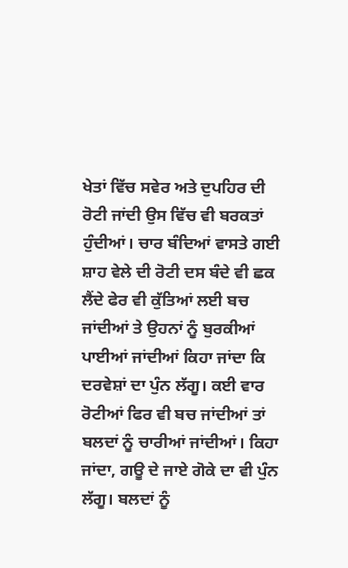ਖੇਤਾਂ ਵਿੱਚ ਸਵੇਰ ਅਤੇ ਦੁਪਹਿਰ ਦੀ ਰੋਟੀ ਜਾਂਦੀ ਉਸ ਵਿੱਚ ਵੀ ਬਰਕਤਾਂ ਹੁੰਦੀਆਂ। ਚਾਰ ਬੰਦਿਆਂ ਵਾਸਤੇ ਗਈ ਸ਼ਾਹ ਵੇਲੇ ਦੀ ਰੋਟੀ ਦਸ ਬੰਦੇ ਵੀ ਛਕ ਲੈਂਦੇ ਫੇਰ ਵੀ ਕੁੱਤਿਆਂ ਲਈ ਬਚ ਜਾਂਦੀਆਂ ਤੇ ਉਹਨਾਂ ਨੂੰ ਬੁਰਕੀਆਂ ਪਾਈਆਂ ਜਾਂਦੀਆਂ ਕਿਹਾ ਜਾਂਦਾ ਕਿ ਦਰਵੇਸ਼ਾਂ ਦਾ ਪੁੰਨ ਲੱਗੂ। ਕਈ ਵਾਰ ਰੋਟੀਆਂ ਫਿਰ ਵੀ ਬਚ ਜਾਂਦੀਆਂ ਤਾਂ ਬਲਦਾਂ ਨੂੰ ਚਾਰੀਆਂ ਜਾਂਦੀਆਂ। ਕਿਹਾ ਜਾਂਦਾ, ਗਊ ਦੇ ਜਾਏ ਗੋਕੇ ਦਾ ਵੀ ਪੁੰਨ ਲੱਗੂ। ਬਲਦਾਂ ਨੂੰ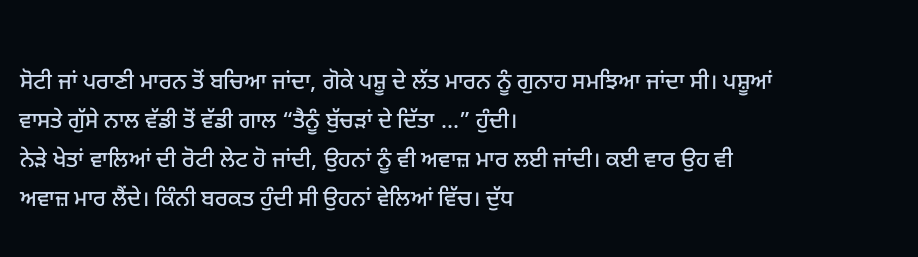ਸੋਟੀ ਜਾਂ ਪਰਾਣੀ ਮਾਰਨ ਤੋਂ ਬਚਿਆ ਜਾਂਦਾ, ਗੋਕੇ ਪਸ਼ੂ ਦੇ ਲੱਤ ਮਾਰਨ ਨੂੰ ਗੁਨਾਹ ਸਮਝਿਆ ਜਾਂਦਾ ਸੀ। ਪਸ਼ੂਆਂ ਵਾਸਤੇ ਗੁੱਸੇ ਨਾਲ ਵੱਡੀ ਤੋਂ ਵੱਡੀ ਗਾਲ “ਤੈਨੂੰ ਬੁੱਚੜਾਂ ਦੇ ਦਿੱਤਾ ...” ਹੁੰਦੀ।
ਨੇੜੇ ਖੇਤਾਂ ਵਾਲਿਆਂ ਦੀ ਰੋਟੀ ਲੇਟ ਹੋ ਜਾਂਦੀ, ਉਹਨਾਂ ਨੂੰ ਵੀ ਅਵਾਜ਼ ਮਾਰ ਲਈ ਜਾਂਦੀ। ਕਈ ਵਾਰ ਉਹ ਵੀ ਅਵਾਜ਼ ਮਾਰ ਲੈਂਦੇ। ਕਿੰਨੀ ਬਰਕਤ ਹੁੰਦੀ ਸੀ ਉਹਨਾਂ ਵੇਲਿਆਂ ਵਿੱਚ। ਦੁੱਧ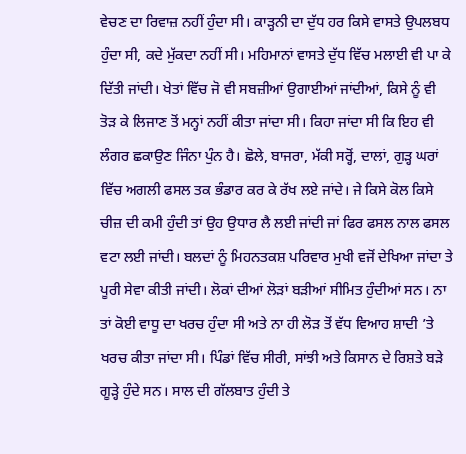ਵੇਚਣ ਦਾ ਰਿਵਾਜ਼ ਨਹੀਂ ਹੁੰਦਾ ਸੀ। ਕਾੜ੍ਹਨੀ ਦਾ ਦੁੱਧ ਹਰ ਕਿਸੇ ਵਾਸਤੇ ਉਪਲਬਧ ਹੁੰਦਾ ਸੀ, ਕਦੇ ਮੁੱਕਦਾ ਨਹੀਂ ਸੀ। ਮਹਿਮਾਨਾਂ ਵਾਸਤੇ ਦੁੱਧ ਵਿੱਚ ਮਲਾਈ ਵੀ ਪਾ ਕੇ ਦਿੱਤੀ ਜਾਂਦੀ। ਖੇਤਾਂ ਵਿੱਚ ਜੋ ਵੀ ਸਬਜ਼ੀਆਂ ਉਗਾਈਆਂ ਜਾਂਦੀਆਂ, ਕਿਸੇ ਨੂੰ ਵੀ ਤੋੜ ਕੇ ਲਿਜਾਣ ਤੋਂ ਮਨ੍ਹਾਂ ਨਹੀਂ ਕੀਤਾ ਜਾਂਦਾ ਸੀ। ਕਿਹਾ ਜਾਂਦਾ ਸੀ ਕਿ ਇਹ ਵੀ ਲੰਗਰ ਛਕਾਉਣ ਜਿੰਨਾ ਪੁੰਨ ਹੈ। ਛੋਲੇ, ਬਾਜਰਾ, ਮੱਕੀ ਸਰ੍ਹੋਂ, ਦਾਲਾਂ, ਗੁੜ੍ਹ ਘਰਾਂ ਵਿੱਚ ਅਗਲੀ ਫਸਲ ਤਕ ਭੰਡਾਰ ਕਰ ਕੇ ਰੱਖ ਲਏ ਜਾਂਦੇ। ਜੇ ਕਿਸੇ ਕੋਲ ਕਿਸੇ ਚੀਜ਼ ਦੀ ਕਮੀ ਹੁੰਦੀ ਤਾਂ ਉਹ ਉਧਾਰ ਲੈ ਲਈ ਜਾਂਦੀ ਜਾਂ ਫਿਰ ਫਸਲ ਨਾਲ ਫਸਲ ਵਟਾ ਲਈ ਜਾਂਦੀ। ਬਲਦਾਂ ਨੂੰ ਮਿਹਨਤਕਸ਼ ਪਰਿਵਾਰ ਮੁਖੀ ਵਜੋਂ ਦੇਖਿਆ ਜਾਂਦਾ ਤੇ ਪੂਰੀ ਸੇਵਾ ਕੀਤੀ ਜਾਂਦੀ। ਲੋਕਾਂ ਦੀਆਂ ਲੋੜਾਂ ਬੜੀਆਂ ਸੀਮਿਤ ਹੁੰਦੀਆਂ ਸਨ। ਨਾ ਤਾਂ ਕੋਈ ਵਾਧੂ ਦਾ ਖਰਚ ਹੁੰਦਾ ਸੀ ਅਤੇ ਨਾ ਹੀ ਲੋੜ ਤੋਂ ਵੱਧ ਵਿਆਹ ਸ਼ਾਦੀ ’ਤੇ ਖਰਚ ਕੀਤਾ ਜਾਂਦਾ ਸੀ। ਪਿੰਡਾਂ ਵਿੱਚ ਸੀਰੀ, ਸਾਂਝੀ ਅਤੇ ਕਿਸਾਨ ਦੇ ਰਿਸ਼ਤੇ ਬੜੇ ਗੂੜ੍ਹੇ ਹੁੰਦੇ ਸਨ। ਸਾਲ ਦੀ ਗੱਲਬਾਤ ਹੁੰਦੀ ਤੇ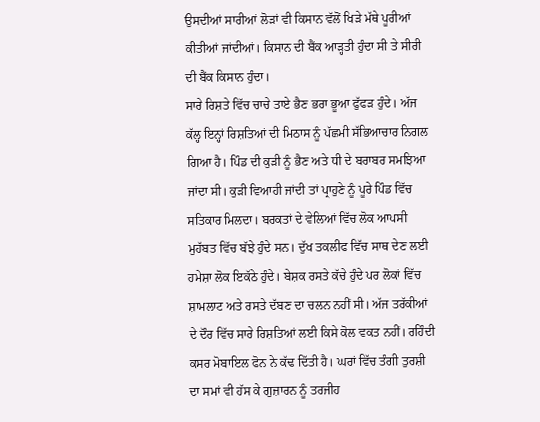ਉਸਦੀਆਂ ਸਾਰੀਆਂ ਲੋੜਾਂ ਵੀ ਕਿਸਾਨ ਵੱਲੋਂ ਖਿੜੇ ਮੱਥੇ ਪੂਰੀਆਂ ਕੀਤੀਆਂ ਜਾਂਦੀਆਂ। ਕਿਸਾਨ ਦੀ ਬੈਂਕ ਆੜ੍ਹਤੀ ਹੁੰਦਾ ਸੀ ਤੇ ਸੀਰੀ ਦੀ ਬੈਂਕ ਕਿਸਾਨ ਹੁੰਦਾ।
ਸਾਰੇ ਰਿਸ਼ਤੇ ਵਿੱਚ ਚਾਚੇ ਤਾਏ ਭੈਣ ਭਰਾ ਭੂਆ ਫੁੱਫੜ ਹੁੰਦੇ। ਅੱਜ ਕੱਲ੍ਹ ਇਨ੍ਹਾਂ ਰਿਸ਼ਤਿਆਂ ਦੀ ਮਿਠਾਸ ਨੂੰ ਪੱਛਮੀ ਸੱਭਿਆਚਾਰ ਨਿਗਲ ਗਿਆ ਹੈ। ਪਿੰਡ ਦੀ ਕੁੜੀ ਨੂੰ ਭੈਣ ਅਤੇ ਧੀ ਦੇ ਬਰਾਬਰ ਸਮਝਿਆ ਜਾਂਦਾ ਸੀ। ਕੁੜੀ ਵਿਆਹੀ ਜਾਂਦੀ ਤਾਂ ਪ੍ਰਾਹੁਣੇ ਨੂੰ ਪੂਰੇ ਪਿੰਡ ਵਿੱਚ ਸਤਿਕਾਰ ਮਿਲਦਾ। ਬਰਕਤਾਂ ਦੇ ਵੇਲਿਆਂ ਵਿੱਚ ਲੋਕ ਆਪਸੀ ਮੁਹੱਬਤ ਵਿੱਚ ਬੱਝੇ ਹੁੰਦੇ ਸਨ। ਦੁੱਖ ਤਕਲੀਫ ਵਿੱਚ ਸਾਥ ਦੇਣ ਲਈ ਹਮੇਸ਼ਾ ਲੋਕ ਇਕੱਠੇ ਹੁੰਦੇ। ਬੇਸ਼ਕ ਰਸਤੇ ਕੱਚੇ ਹੁੰਦੇ ਪਰ ਲੋਕਾਂ ਵਿੱਚ ਸ਼ਾਮਲਾਟ ਅਤੇ ਰਸਤੇ ਦੱਬਣ ਦਾ ਚਲਨ ਨਹੀਂ ਸੀ। ਅੱਜ ਤਰੱਕੀਆਂ ਦੇ ਦੌਰ ਵਿੱਚ ਸਾਰੇ ਰਿਸ਼ਤਿਆਂ ਲਈ ਕਿਸੇ ਕੋਲ ਵਕਤ ਨਹੀਂ। ਰਹਿੰਦੀ ਕਸਰ ਮੋਬਾਇਲ ਫੋਨ ਨੇ ਕੱਢ ਦਿੱਤੀ ਹੈ। ਘਰਾਂ ਵਿੱਚ ਤੰਗੀ ਤੁਰਸ਼ੀ ਦਾ ਸਮਾਂ ਵੀ ਹੱਸ ਕੇ ਗੁਜ਼ਾਰਨ ਨੂੰ ਤਰਜੀਹ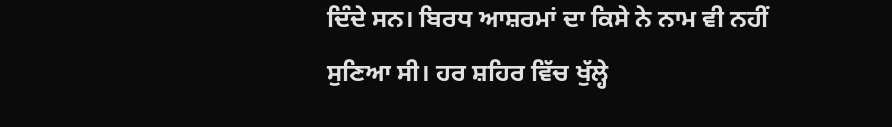ਦਿੰਦੇ ਸਨ। ਬਿਰਧ ਆਸ਼ਰਮਾਂ ਦਾ ਕਿਸੇ ਨੇ ਨਾਮ ਵੀ ਨਹੀਂ ਸੁਣਿਆ ਸੀ। ਹਰ ਸ਼ਹਿਰ ਵਿੱਚ ਖੁੱਲ੍ਹੇ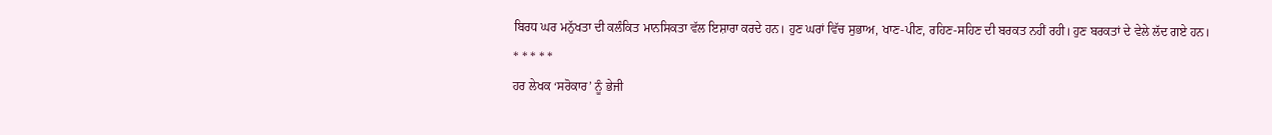ਬਿਰਧ ਘਰ ਮਨੁੱਖਤਾ ਦੀ ਕਲੰਕਿਤ ਮਾਨਸਿਕਤਾ ਵੱਲ ਇਸ਼ਾਰਾ ਕਰਦੇ ਹਨ। ਹੁਣ ਘਰਾਂ ਵਿੱਚ ਸੁਭਾਅ, ਖਾਣ-ਪੀਣ, ਰਹਿਣ-ਸਹਿਣ ਦੀ ਬਰਕਤ ਨਹੀਂ ਰਹੀ। ਹੁਣ ਬਰਕਤਾਂ ਦੇ ਵੇਲੇ ਲੱਦ ਗਏ ਹਨ।
* * * * *
ਹਰ ਲੇਖਕ ‘ਸਰੋਕਾਰ’ ਨੂੰ ਭੇਜੀ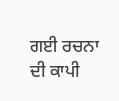ਗਈ ਰਚਨਾ ਦੀ ਕਾਪੀ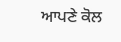ਆਪਣੇ ਕੋਲ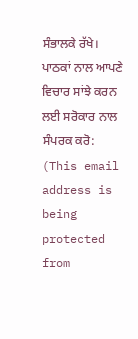ਸੰਭਾਲਕੇ ਰੱਖੇ।
ਪਾਠਕਾਂ ਨਾਲ ਆਪਣੇ ਵਿਚਾਰ ਸਾਂਝੇ ਕਰਨ ਲਈ ਸਰੋਕਾਰ ਨਾਲ ਸੰਪਰਕ ਕਰੋ: (This email address is being protected from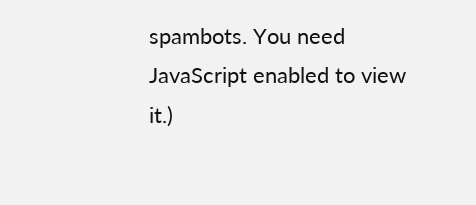spambots. You need JavaScript enabled to view it.)